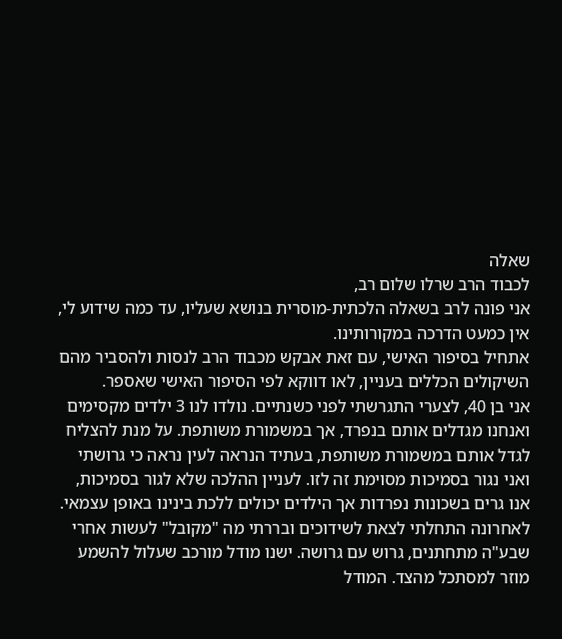שאלה
לכבוד הרב שרלו שלום רב,
אני פונה לרב בשאלה הלכתית-מוסרית בנושא שעליו, עד כמה שידוע לי, אין כמעט הדרכה במקורותינו.
אתחיל בסיפור האישי, עם זאת אבקש מכבוד הרב לנסות ולהסביר מהם השיקולים הכללים בעניין, לאו דווקא לפי הסיפור האישי שאספר.
אני בן 40, לצערי התגרשתי לפני כשנתיים. נולדו לנו 3 ילדים מקסימים ואנחנו מגדלים אותם בנפרד, אך במשמורת משותפת. על מנת להצליח לגדל אותם במשמורת משותפת, בעתיד הנראה לעין נראה כי גרושתי ואני נגור בסמיכות מסוימת זה לזו. לעניין ההלכה שלא לגור בסמיכות, אנו גרים בשכונות נפרדות אך הילדים יכולים ללכת בינינו באופן עצמאי.
לאחרונה התחלתי לצאת לשידוכים ובררתי מה "מקובל" לעשות אחרי שבע"ה מתחתנים, גרוש עם גרושה. ישנו מודל מורכב שעלול להשמע מוזר למסתכל מהצד. המודל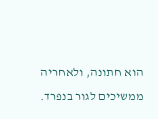הוא חתונה, ולאחריה ממשיכים לגור בנפרד.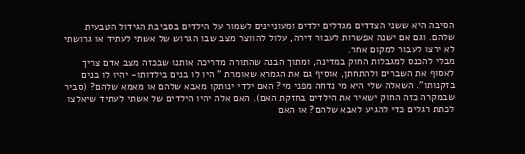הסיבה היא ששני הצדדים מגדלים ילדים ומעוניינים לשמור על הילדים בסביבת הגידול הטבעית שלהם. וגם אם ישנה אפשרות לעבור דירה, עלול להווצר מצב שבו הגרוש של אשתי לעתיד או גרושתי לא ירצו לעבור למקום אחר.
מבלי להכנס למגבלות החוק במדינה, ומתוך הבנה שהתורה מדריכה אותנו שבכזה מצב אדם צריך לאסוף את השברים ולהתחתן, אוסיף גם את הגמרא שאומרת " היו לו בנים בילדותו- יהיו לו בנים בזקנותו". השאלה שלי היא מי נדחה מפני מי? האם ילדי ינותקו מאבא שלהם או מאמא שלהם? (סביר שבמקרה כזה החוק ישאיר את הילדים בחזקת האם). האם אלה יהיו הילדים של אשתי לעתיד שיאלצו לכתת רגלים כדי להגיע לאבא שלהם? או האם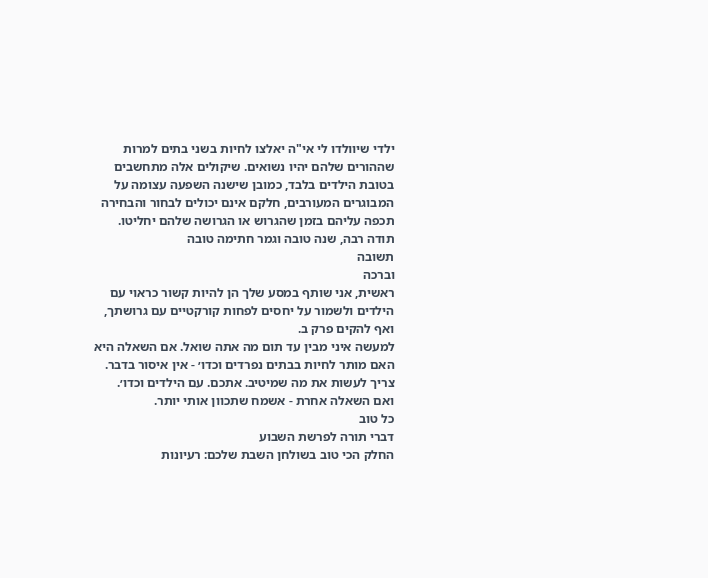ילדי שיוולדו לי אי"ה יאלצו לחיות בשני בתים למרות שההורים שלהם יהיו נשואים. שיקולים אלה מתחשבים בטובת הילדים בלבד, כמובן שישנה השפעה עצומה על המבוגרים המעורבים, חלקם אינם יכולים לבחור והבחירה תכפה עליהם בזמן שהגרוש או הגרושה שלהם יחליטו.
תודה רבה, שנה טובה וגמר חתימה טובה
תשובה
וברכה
ראשית, אני שותף במסע שלך הן להיות קשור כראוי עם הילדים ולשמור על יחסים לפחות קורקטיים עם גרושתך, ואף להקים פרק ב.
למעשה איני מבין עד תום מה אתה שואל. אם השאלה היא האם מותר לחיות בבתים נפרדים וכדו׳ - אין איסור בדבר. צריך לעשות את מה שמיטיב. אתכם. עם הילדים וכדו׳.
ואם השאלה אחרת - אשמח שתכוון אותי יותר.
כל טוב
דברי תורה לפרשת השבוע
החלק הכי טוב בשולחן השבת שלכם: רעיונות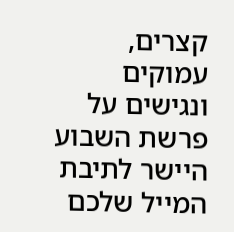קצרים, עמוקים ונגישים על פרשת השבוע היישר לתיבת המייל שלכם